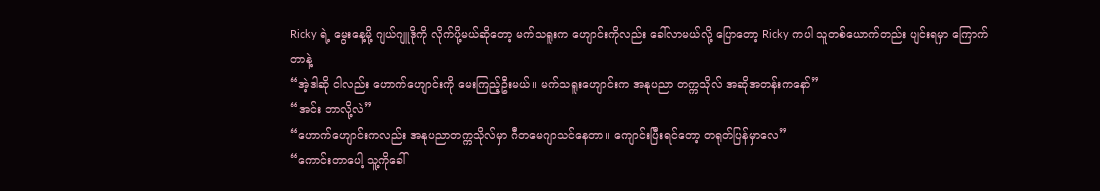Ricky ရဲ့ မွေးနေ့မို့ ဂျယ်ဂျူဒိုကို လိုက်ပို့မယ်ဆိုတော့ မက်သရူးက ဟျောင်းကိုလည်း ခေါ်လာမယ်လို့ ပြောတော့ Ricky ကပါ သူတစ်ယောက်တည်း ပျင်းရမှာ ကြောက်တာနဲ့
“အဲ့ဒါဆို ငါလည်း ဟောက်ဟျောင်းကို မေးကြည့်ဦးမယ်။ မက်သရူးဟျောင်းက အနုပညာ တက္ကသိုလ် အဆိုအတန်းကနော်”
“အင်း ဘာလို့လဲ”
“ဟောက်ဟျောင်းကလည်း အနုပညာတက္ကသိုလ်မှာ ဂီတမေဂျာသင်နေတာ။ ကျောင်းပြီးရင်တော့ တရုတ်ပြန်မှာလေ”
“ကောင်းတာပေါ့ သူ့ကိုခေါ်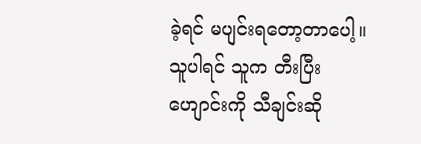ခဲ့ရင် မပျင်းရတော့တာပေါ့။ သူပါရင် သူက တီးပြီး ဟျောင်းကို သီချင်းဆို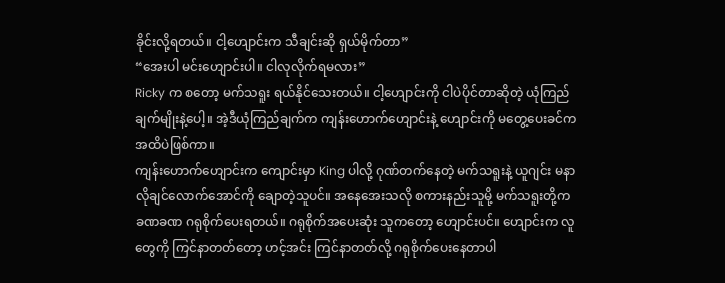ခိုင်းလို့ရတယ်။ ငါ့ဟျောင်းက သီချင်းဆို ရှယ်မိုက်တာ”
“အေးပါ မင်းဟျောင်းပါ။ ငါလုလိုက်ရမလား”
Ricky က စတော့ မက်သရူး ရယ်နိုင်သေးတယ်။ ငါ့ဟျောင်းကို ငါပဲပိုင်တာဆိုတဲ့ ယုံကြည်ချက်မျိုးနဲ့ပေါ့။ အဲ့ဒီယုံကြည်ချက်က ကျန်းဟောက်ဟျောင်းနဲ့ ဟျောင်းကို မတွေ့ပေးခင်ကအထိပဲဖြစ်ကာ။
ကျန်းဟောက်ဟျောင်းက ကျောင်းမှာ King ပါလို့ ဂုဏ်တက်နေတဲ့ မက်သရူးနဲ့ ယူဂျင်း မနာလိုချင်လောက်အောင်ကို ချောတဲ့သူပင်။ အနေအေးသလို စကားနည်းသူမို့ မက်သရူးတို့က ခဏခဏ ဂရုစိုက်ပေးရတယ်။ ဂရုစိုက်အပေးဆုံး သူကတော့ ဟျောင်းပင်။ ဟျောင်းက လူတွေကို ကြင်နာတတ်တော့ ဟင့်အင်း ကြင်နာတတ်လို့ ဂရုစိုက်ပေးနေတာပါ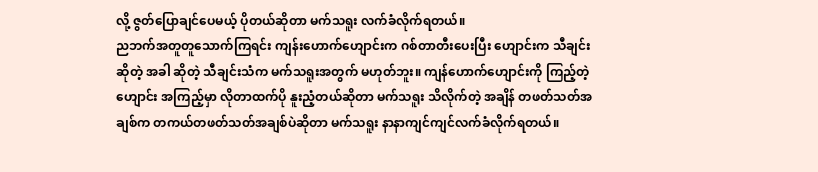လို့ ဇွတ်ပြောချင်ပေမယ့် ပိုတယ်ဆိုတာ မက်သရူး လက်ခံလိုက်ရတယ်။
ညဘက်အတူတူသောက်ကြရင်း ကျန်းဟောက်ဟျောင်းက ဂစ်တာတီးပေးပြီး ဟျောင်းက သီချင်းဆိုတဲ့ အခါ ဆိုတဲ့ သီချင်းသံက မက်သရူးအတွက် မဟုတ်ဘူး။ ကျန်ဟောက်ဟျောင်းကို ကြည့်တဲ့ ဟျောင်း အကြည့်မှာ လိုတာထက်ပို နူးညံ့တယ်ဆိုတာ မက်သရူး သိလိုက်တဲ့ အချိန် တဖတ်သတ်အချစ်က တကယ်တဖတ်သတ်အချစ်ပဲဆိုတာ မက်သရူး နာနာကျင်ကျင်လက်ခံလိုက်ရတယ်။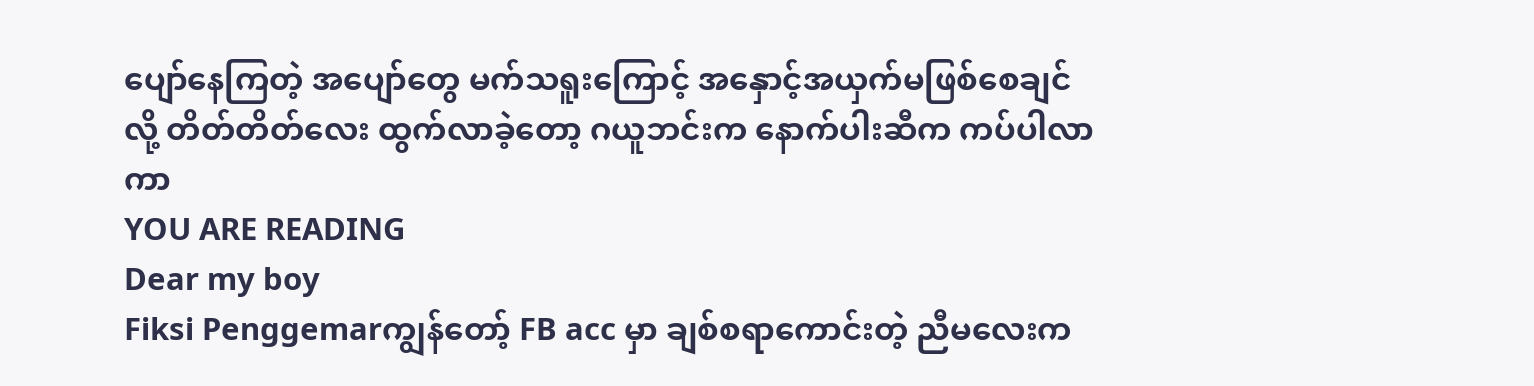ပျော်နေကြတဲ့ အပျော်တွေ မက်သရူးကြောင့် အနှောင့်အယှက်မဖြစ်စေချင်လို့ တိတ်တိတ်လေး ထွက်လာခဲ့တော့ ဂယူဘင်းက နောက်ပါးဆီက ကပ်ပါလာကာ
YOU ARE READING
Dear my boy
Fiksi Penggemarကျွန်တော့် FB acc မှာ ချစ်စရာကောင်းတဲ့ ညီမလေးက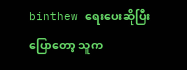binthew ရေးပေးဆိုပြီး ပြောတော့ သူက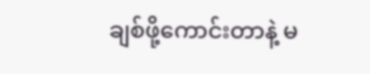ချစ်ဖို့ကောင်းတာနဲ့ မ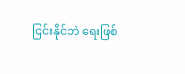ငြင်းနိုင်ဘဲ ရေးဖြစ်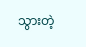သွားတဲ့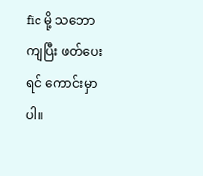fic မို့ သဘောကျပြီး ဖတ်ပေးရင် ကောင်းမှာပါ။